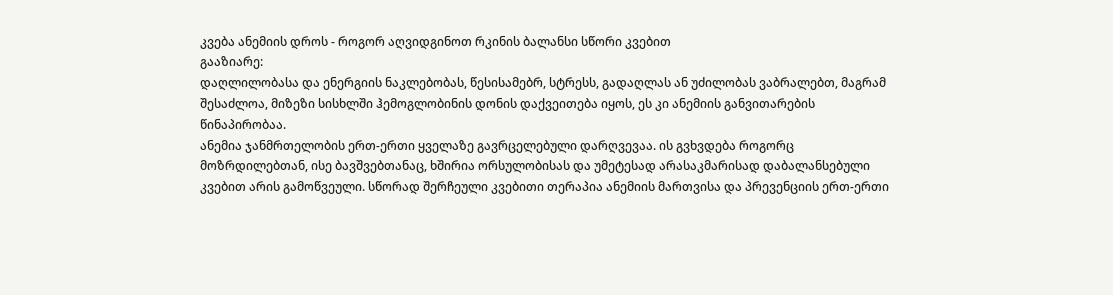კვება ანემიის დროს - როგორ აღვიდგინოთ რკინის ბალანსი სწორი კვებით
გააზიარე:
დაღლილობასა და ენერგიის ნაკლებობას, წესისამებრ, სტრესს, გადაღლას ან უძილობას ვაბრალებთ, მაგრამ შესაძლოა, მიზეზი სისხლში ჰემოგლობინის დონის დაქვეითება იყოს, ეს კი ანემიის განვითარების წინაპირობაა.
ანემია ჯანმრთელობის ერთ-ერთი ყველაზე გავრცელებული დარღვევაა. ის გვხვდება როგორც მოზრდილებთან, ისე ბავშვებთანაც, ხშირია ორსულობისას და უმეტესად არასაკმარისად დაბალანსებული კვებით არის გამოწვეული. სწორად შერჩეული კვებითი თერაპია ანემიის მართვისა და პრევენციის ერთ-ერთი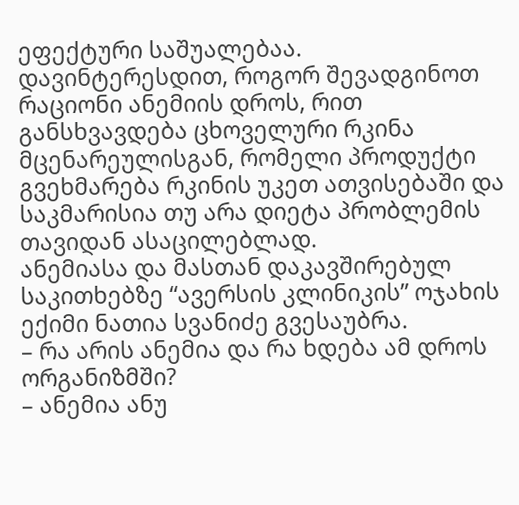ეფექტური საშუალებაა.
დავინტერესდით, როგორ შევადგინოთ რაციონი ანემიის დროს, რით განსხვავდება ცხოველური რკინა მცენარეულისგან, რომელი პროდუქტი გვეხმარება რკინის უკეთ ათვისებაში და საკმარისია თუ არა დიეტა პრობლემის თავიდან ასაცილებლად.
ანემიასა და მასთან დაკავშირებულ საკითხებზე “ავერსის კლინიკის” ოჯახის ექიმი ნათია სვანიძე გვესაუბრა.
– რა არის ანემია და რა ხდება ამ დროს ორგანიზმში?
– ანემია ანუ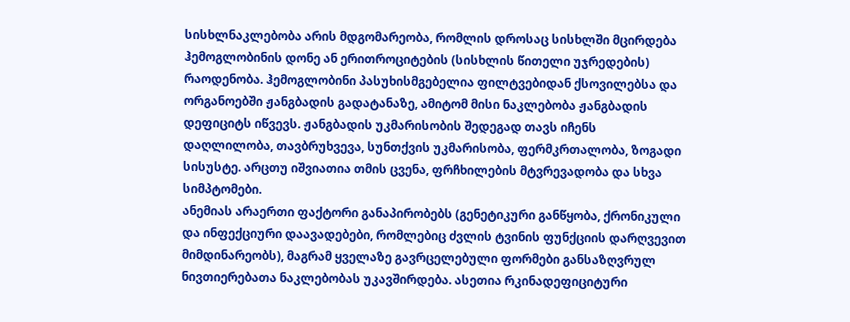სისხლნაკლებობა არის მდგომარეობა, რომლის დროსაც სისხლში მცირდება ჰემოგლობინის დონე ან ერითროციტების (სისხლის წითელი უჯრედების) რაოდენობა. ჰემოგლობინი პასუხისმგებელია ფილტვებიდან ქსოვილებსა და ორგანოებში ჟანგბადის გადატანაზე, ამიტომ მისი ნაკლებობა ჟანგბადის დეფიციტს იწვევს. ჟანგბადის უკმარისობის შედეგად თავს იჩენს დაღლილობა, თავბრუხვევა, სუნთქვის უკმარისობა, ფერმკრთალობა, ზოგადი სისუსტე. არცთუ იშვიათია თმის ცვენა, ფრჩხილების მტვრევადობა და სხვა სიმპტომები.
ანემიას არაერთი ფაქტორი განაპირობებს (გენეტიკური განწყობა, ქრონიკული და ინფექციური დაავადებები, რომლებიც ძვლის ტვინის ფუნქციის დარღვევით მიმდინარეობს), მაგრამ ყველაზე გავრცელებული ფორმები განსაზღვრულ ნივთიერებათა ნაკლებობას უკავშირდება. ასეთია რკინადეფიციტური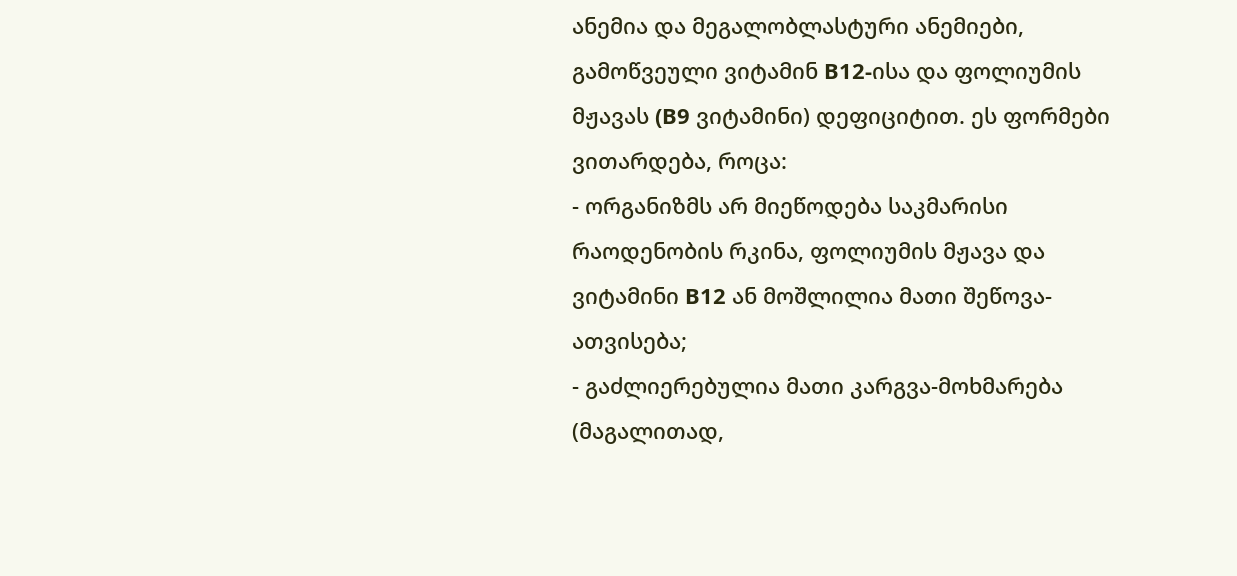ანემია და მეგალობლასტური ანემიები, გამოწვეული ვიტამინ B12-ისა და ფოლიუმის მჟავას (B9 ვიტამინი) დეფიციტით. ეს ფორმები ვითარდება, როცა:
- ორგანიზმს არ მიეწოდება საკმარისი რაოდენობის რკინა, ფოლიუმის მჟავა და ვიტამინი B12 ან მოშლილია მათი შეწოვა-ათვისება;
- გაძლიერებულია მათი კარგვა-მოხმარება (მაგალითად,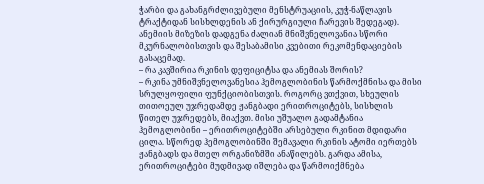ჭარბი და გახანგრძლივებული მენსტრუაციის, კუჭ-ნაწლავის ტრაქტიდან სისხლდენის ან ქირურგიული ჩარევის შედეგად).
ანემიის მიზეზის დადგენა ძალიან მნიშვნელოვანია სწორი მკურნალობისთვის და შესაბამისი კვებითი რეკომენდაციების გასაცემად.
– რა კავშირია რკინის დეფიციტსა და ანემიას შორის?
– რკინა უმნიშვნელოვანესია ჰემოგლობინის წარმოქმნისა და მისი სრულყოფილი ფუნქციობისთვის. როგორც ვთქვით, სხეულის თითოეულ უჯრედამდე ჟანგბადი ერითროციტებს, სისხლის წითელ უჯრედებს, მიაქვთ. მისი უშუალო გადამტანია ჰემოგლობინი – ერითროციტებში არსებული რკინით მდიდარი ცილა. სწორედ ჰემოგლობინში შემავალი რკინის ატომი იერთებს ჟანგბადს და მთელ ორგანიზმში ანაწილებს. გარდა ამისა, ერითროციტები მუდმივად იშლება და წარმოიქმნება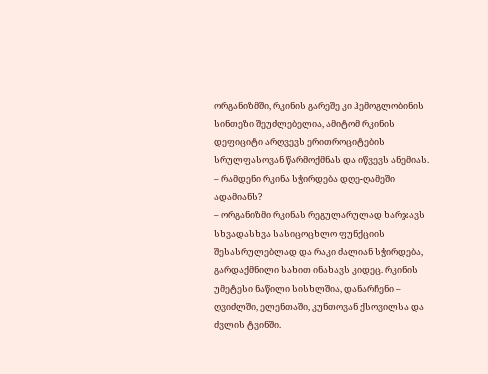ორგანიზმში, რკინის გარეშე კი ჰემოგლობინის სინთეზი შეუძლებელია, ამიტომ რკინის დეფიციტი არღვევს ერითროციტების სრულფასოვან წარმოქმნას და იწვევს ანემიას.
– რამდენი რკინა სჭირდება დღე-ღამეში ადამიანს?
– ორგანიზმი რკინას რეგულარულად ხარჯავს სხვადასხვა სასიცოცხლო ფუნქციის შესასრულებლად და რაკი ძალიან სჭირდება, გარდაქმნილი სახით ინახავს კიდეც. რკინის უმეტესი ნაწილი სისხლშია, დანარჩენი – ღვიძლში, ელენთაში, კუნთოვან ქსოვილსა და ძვლის ტვინში.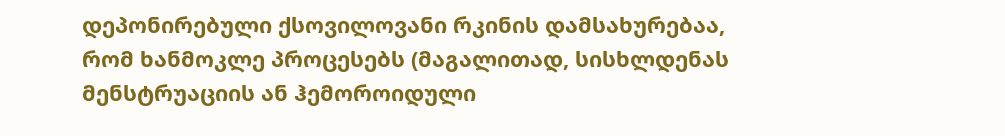დეპონირებული ქსოვილოვანი რკინის დამსახურებაა, რომ ხანმოკლე პროცესებს (მაგალითად, სისხლდენას მენსტრუაციის ან ჰემოროიდული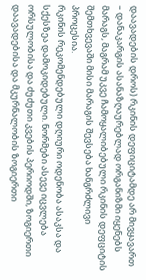დაავადების დროს) რკინის დეფიციტამდე არ მივყავართ – დანაკარგის ასანაზღაურებლად ორგანიზმი იყენებს მარაგს, მაგრამ უკვე ჩამოყალიბებული რკინის დეფციტის შემთხვევაში მისი მარაგის შევსება ხანგრძლივი პროცესია.
რკინის რეკომენდებული დღიური ოდენობა ასაკსა და სქესზეა დამოკიდებული. ნორმები ასევე იცვლება ორსულობისა და ძუძუთი კვების პერიოდში, ზოგიერთი დაავადებისა და მკურნალობის ზოგიერთი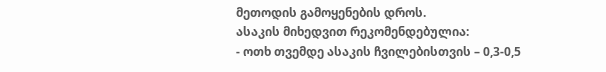მეთოდის გამოყენების დროს.
ასაკის მიხედვით რეკომენდებულია:
- ოთხ თვემდე ასაკის ჩვილებისთვის – 0,3-0,5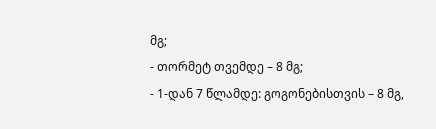მგ;
- თორმეტ თვემდე – 8 მგ;
- 1-დან 7 წლამდე: გოგონებისთვის – 8 მგ,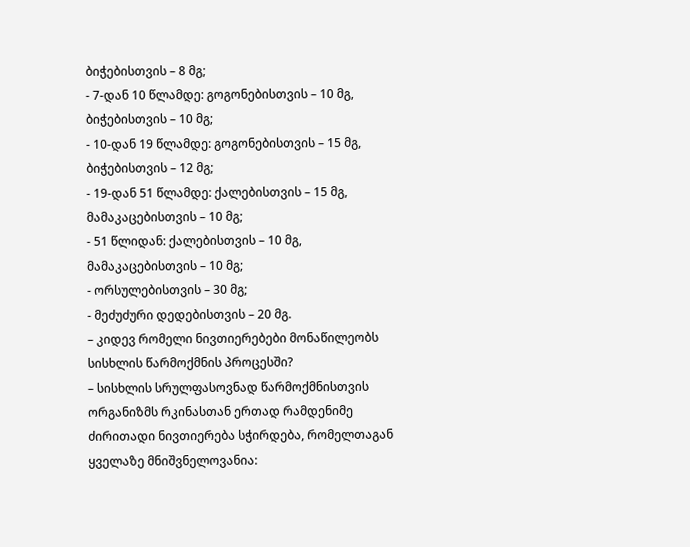ბიჭებისთვის – 8 მგ;
- 7-დან 10 წლამდე: გოგონებისთვის – 10 მგ, ბიჭებისთვის – 10 მგ;
- 10-დან 19 წლამდე: გოგონებისთვის – 15 მგ, ბიჭებისთვის – 12 მგ;
- 19-დან 51 წლამდე: ქალებისთვის – 15 მგ, მამაკაცებისთვის – 10 მგ;
- 51 წლიდან: ქალებისთვის – 10 მგ, მამაკაცებისთვის – 10 მგ;
- ორსულებისთვის – 30 მგ;
- მეძუძური დედებისთვის – 20 მგ.
– კიდევ რომელი ნივთიერებები მონაწილეობს სისხლის წარმოქმნის პროცესში?
– სისხლის სრულფასოვნად წარმოქმნისთვის ორგანიზმს რკინასთან ერთად რამდენიმე ძირითადი ნივთიერება სჭირდება, რომელთაგან ყველაზე მნიშვნელოვანია: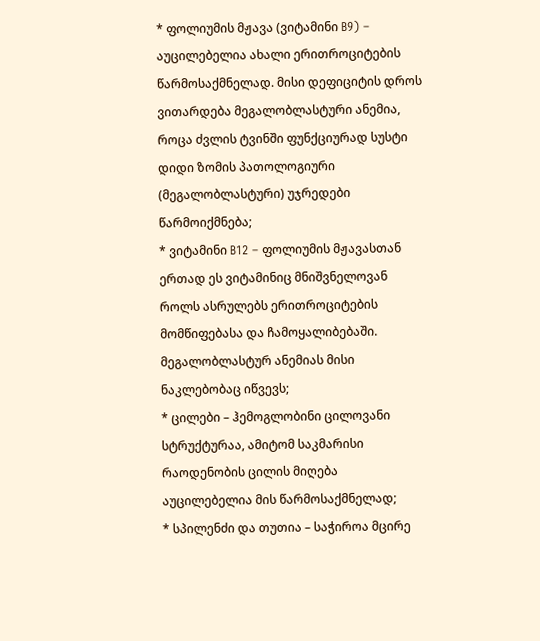* ფოლიუმის მჟავა (ვიტამინი B9) – აუცილებელია ახალი ერითროციტების წარმოსაქმნელად. მისი დეფიციტის დროს ვითარდება მეგალობლასტური ანემია, როცა ძვლის ტვინში ფუნქციურად სუსტი დიდი ზომის პათოლოგიური (მეგალობლასტური) უჯრედები წარმოიქმნება;
* ვიტამინი B12 – ფოლიუმის მჟავასთან ერთად ეს ვიტამინიც მნიშვნელოვან როლს ასრულებს ერითროციტების მომწიფებასა და ჩამოყალიბებაში. მეგალობლასტურ ანემიას მისი ნაკლებობაც იწვევს;
* ცილები – ჰემოგლობინი ცილოვანი სტრუქტურაა, ამიტომ საკმარისი რაოდენობის ცილის მიღება აუცილებელია მის წარმოსაქმნელად;
* სპილენძი და თუთია – საჭიროა მცირე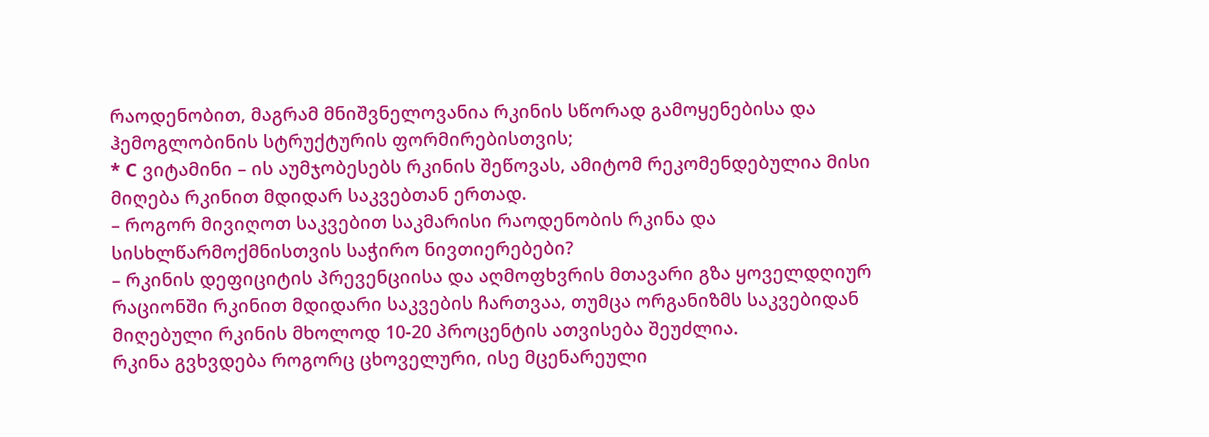რაოდენობით, მაგრამ მნიშვნელოვანია რკინის სწორად გამოყენებისა და ჰემოგლობინის სტრუქტურის ფორმირებისთვის;
* C ვიტამინი – ის აუმჯობესებს რკინის შეწოვას, ამიტომ რეკომენდებულია მისი მიღება რკინით მდიდარ საკვებთან ერთად.
– როგორ მივიღოთ საკვებით საკმარისი რაოდენობის რკინა და სისხლწარმოქმნისთვის საჭირო ნივთიერებები?
– რკინის დეფიციტის პრევენციისა და აღმოფხვრის მთავარი გზა ყოველდღიურ რაციონში რკინით მდიდარი საკვების ჩართვაა, თუმცა ორგანიზმს საკვებიდან მიღებული რკინის მხოლოდ 10-20 პროცენტის ათვისება შეუძლია.
რკინა გვხვდება როგორც ცხოველური, ისე მცენარეული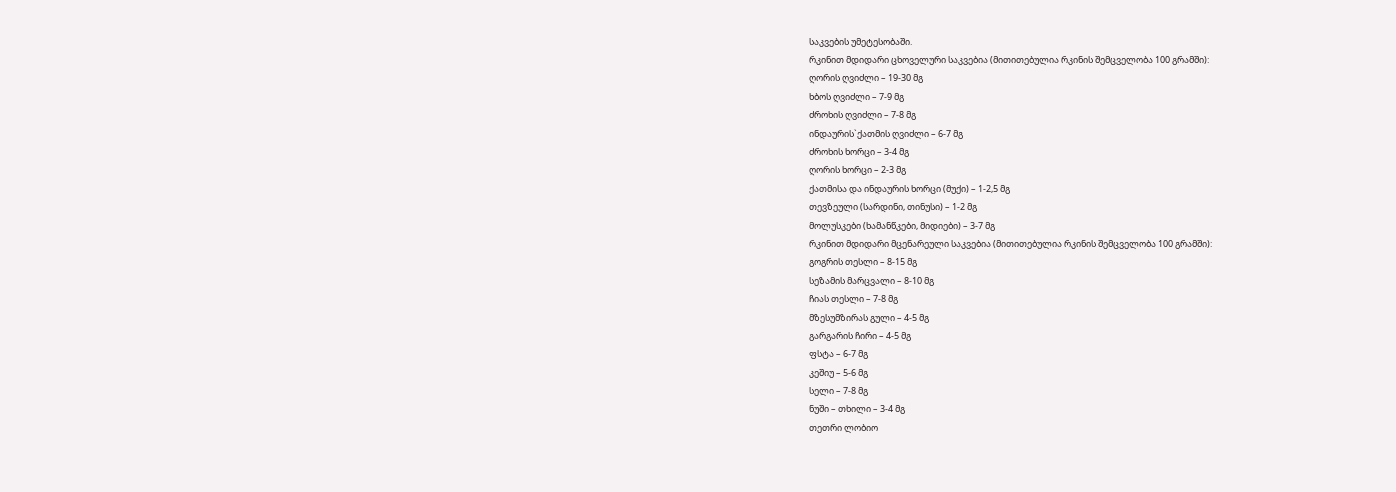საკვების უმეტესობაში.
რკინით მდიდარი ცხოველური საკვებია (მითითებულია რკინის შემცველობა 100 გრამში):
ღორის ღვიძლი – 19-30 მგ
ხბოს ღვიძლი – 7-9 მგ
ძროხის ღვიძლი – 7-8 მგ
ინდაურის`ქათმის ღვიძლი – 6-7 მგ
ძროხის ხორცი – 3-4 მგ
ღორის ხორცი – 2-3 მგ
ქათმისა და ინდაურის ხორცი (მუქი) – 1-2,5 მგ
თევზეული (სარდინი, თინუსი) – 1-2 მგ
მოლუსკები (ხამანწკები, მიდიები) – 3-7 მგ
რკინით მდიდარი მცენარეული საკვებია (მითითებულია რკინის შემცველობა 100 გრამში):
გოგრის თესლი – 8-15 მგ
სეზამის მარცვალი – 8-10 მგ
ჩიას თესლი – 7-8 მგ
მზესუმზირას გული – 4-5 მგ
გარგარის ჩირი – 4-5 მგ
ფსტა – 6-7 მგ
კეშიუ – 5-6 მგ
სელი – 7-8 მგ
ნუში – თხილი – 3-4 მგ
თეთრი ლობიო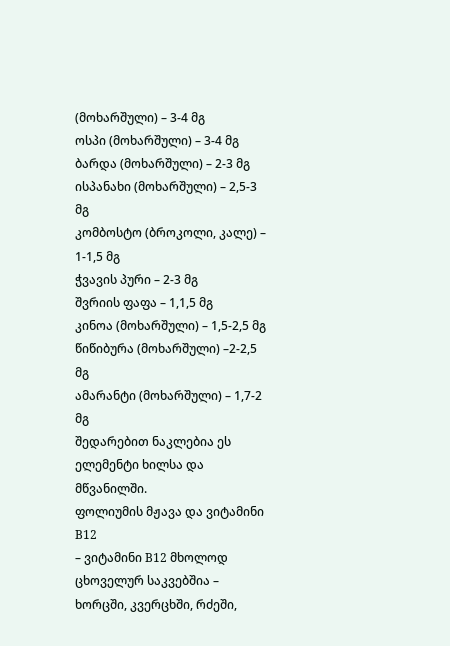(მოხარშული) – 3-4 მგ
ოსპი (მოხარშული) – 3-4 მგ
ბარდა (მოხარშული) – 2-3 მგ
ისპანახი (მოხარშული) – 2,5-3 მგ
კომბოსტო (ბროკოლი, კალე) – 1-1,5 მგ
ჭვავის პური – 2-3 მგ
შვრიის ფაფა – 1,1,5 მგ
კინოა (მოხარშული) – 1,5-2,5 მგ
წიწიბურა (მოხარშული) –2-2,5 მგ
ამარანტი (მოხარშული) – 1,7-2 მგ
შედარებით ნაკლებია ეს ელემენტი ხილსა და მწვანილში.
ფოლიუმის მჟავა და ვიტამინი B12
– ვიტამინი B12 მხოლოდ ცხოველურ საკვებშია – ხორცში, კვერცხში, რძეში,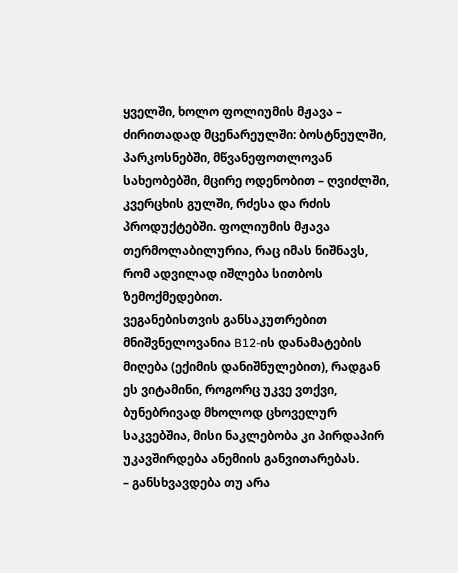ყველში, ხოლო ფოლიუმის მჟავა – ძირითადად მცენარეულში: ბოსტნეულში, პარკოსნებში, მწვანეფოთლოვან სახეობებში, მცირე ოდენობით – ღვიძლში, კვერცხის გულში, რძესა და რძის პროდუქტებში. ფოლიუმის მჟავა თერმოლაბილურია, რაც იმას ნიშნავს, რომ ადვილად იშლება სითბოს ზემოქმედებით.
ვეგანებისთვის განსაკუთრებით მნიშვნელოვანია B12-ის დანამატების მიღება (ექიმის დანიშნულებით), რადგან ეს ვიტამინი, როგორც უკვე ვთქვი, ბუნებრივად მხოლოდ ცხოველურ საკვებშია, მისი ნაკლებობა კი პირდაპირ უკავშირდება ანემიის განვითარებას.
– განსხვავდება თუ არა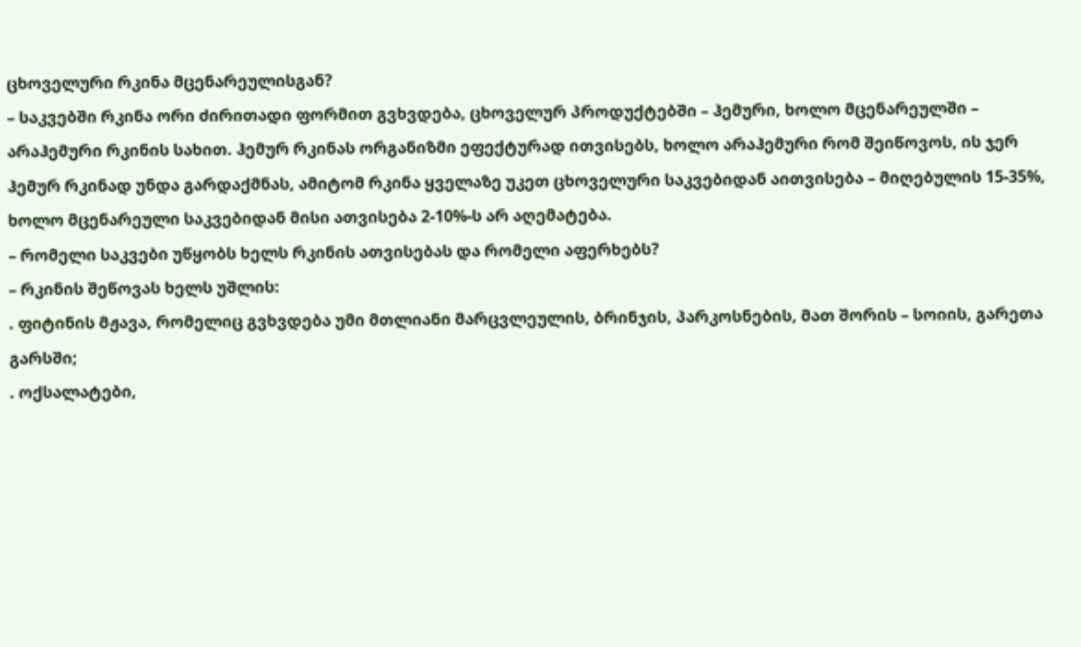ცხოველური რკინა მცენარეულისგან?
– საკვებში რკინა ორი ძირითადი ფორმით გვხვდება, ცხოველურ პროდუქტებში – ჰემური, ხოლო მცენარეულში – არაჰემური რკინის სახით. ჰემურ რკინას ორგანიზმი ეფექტურად ითვისებს, ხოლო არაჰემური რომ შეიწოვოს, ის ჯერ ჰემურ რკინად უნდა გარდაქმნას, ამიტომ რკინა ყველაზე უკეთ ცხოველური საკვებიდან აითვისება – მიღებულის 15-35%, ხოლო მცენარეული საკვებიდან მისი ათვისება 2-10%-ს არ აღემატება.
– რომელი საკვები უწყობს ხელს რკინის ათვისებას და რომელი აფერხებს?
– რკინის შეწოვას ხელს უშლის:
. ფიტინის მჟავა, რომელიც გვხვდება უმი მთლიანი მარცვლეულის, ბრინჯის, პარკოსნების, მათ შორის – სოიის, გარეთა გარსში;
. ოქსალატები,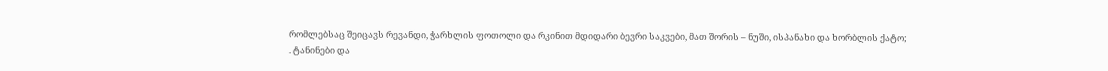რომლებსაც შეიცავს რევანდი, ჭარხლის ფოთოლი და რკინით მდიდარი ბევრი საკვები, მათ შორის – ნუში, ისპანახი და ხორბლის ქატო;
. ტანინები და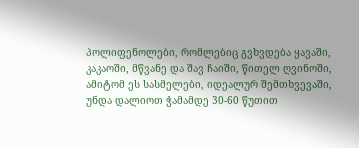პოლიფენოლები, რომლებიც გვხვდება ყავაში, კაკაოში, მწვანე და შავ ჩაიში, წითელ ღვინოში, ამიტომ ეს სასმელები, იდეალურ შემთხვევაში, უნდა დალიოთ ჭამამდე 30-60 წუთით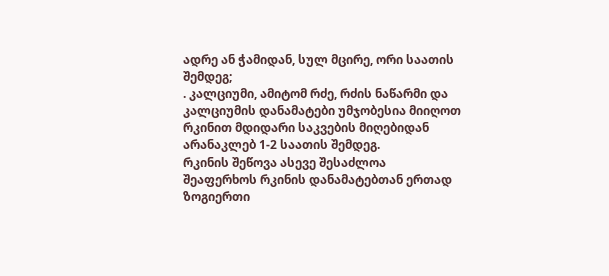ადრე ან ჭამიდან, სულ მცირე, ორი საათის შემდეგ;
. კალციუმი, ამიტომ რძე, რძის ნაწარმი და კალციუმის დანამატები უმჯობესია მიიღოთ რკინით მდიდარი საკვების მიღებიდან არანაკლებ 1-2 საათის შემდეგ.
რკინის შეწოვა ასევე შესაძლოა შეაფერხოს რკინის დანამატებთან ერთად ზოგიერთი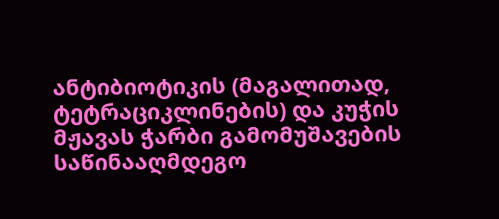ანტიბიოტიკის (მაგალითად, ტეტრაციკლინების) და კუჭის მჟავას ჭარბი გამომუშავების საწინააღმდეგო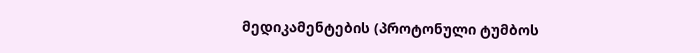მედიკამენტების (პროტონული ტუმბოს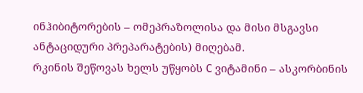ინჰიბიტორების – ომეპრაზოლისა და მისი მსგავსი ანტაციდური პრეპარატების) მიღებამ.
რკინის შეწოვას ხელს უწყობს C ვიტამინი – ასკორბინის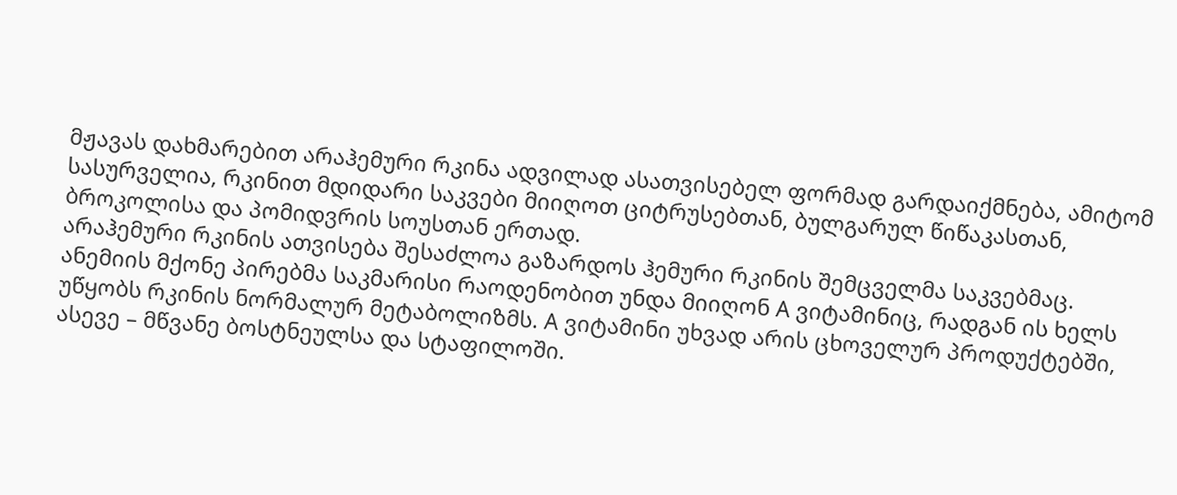მჟავას დახმარებით არაჰემური რკინა ადვილად ასათვისებელ ფორმად გარდაიქმნება, ამიტომ სასურველია, რკინით მდიდარი საკვები მიიღოთ ციტრუსებთან, ბულგარულ წიწაკასთან, ბროკოლისა და პომიდვრის სოუსთან ერთად.
არაჰემური რკინის ათვისება შესაძლოა გაზარდოს ჰემური რკინის შემცველმა საკვებმაც.
ანემიის მქონე პირებმა საკმარისი რაოდენობით უნდა მიიღონ A ვიტამინიც, რადგან ის ხელს უწყობს რკინის ნორმალურ მეტაბოლიზმს. A ვიტამინი უხვად არის ცხოველურ პროდუქტებში, ასევე – მწვანე ბოსტნეულსა და სტაფილოში.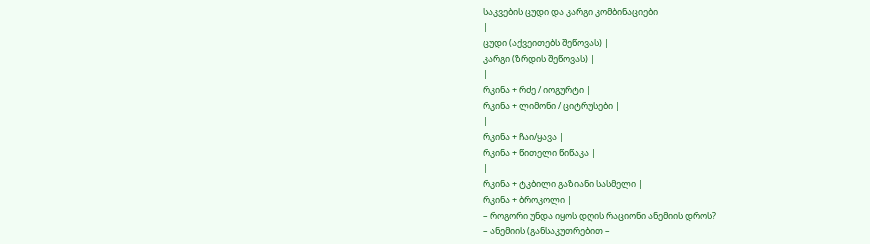საკვების ცუდი და კარგი კომბინაციები
|
ცუდი (აქვეითებს შეწოვას) |
კარგი (ზრდის შეწოვას) |
|
რკინა + რძე / იოგურტი |
რკინა + ლიმონი / ციტრუსები |
|
რკინა + ჩაი/ყავა |
რკინა + წითელი წიწაკა |
|
რკინა + ტკბილი გაზიანი სასმელი |
რკინა + ბროკოლი |
– როგორი უნდა იყოს დღის რაციონი ანემიის დროს?
– ანემიის (განსაკუთრებით –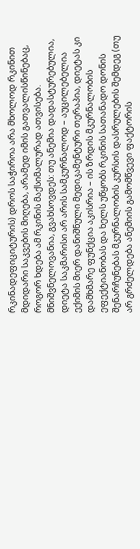რკინადეფიციტურის) დროს საჭიროა არა მხოლოდ რკინით მდიდარი საკვების მიღება, არამედ იმის გათვალისწინებაც, როგორ ხდება ამ რკინის მაქსიმალურად ათვისება.
მნიშვნელოვანია, გვახსოვდეს: თუ ანემია დადასტურებულია, დიეტა საკმარისი არ არის სამკურნალოდ – აუცილებელია ექიმის მიერ დანიშნული მედიკამენტური თერაპია, დიეტას კი დამხმარე ფუნქცია აკისრია – ის ზრდის მკურნალობის ეფექტიანობას და ხელს უწყობს რკინის სათანადო დონის შენარჩუნებას მკურნალობის კურსის დასრულების შემდეგ (თუ არ გრძელდება ანემიის გამომწვევი ფაქტორის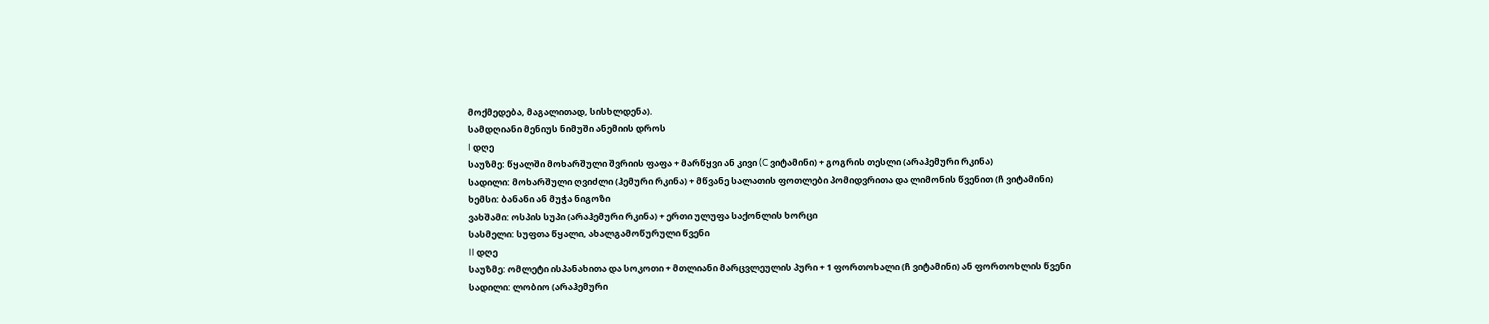მოქმედება, მაგალითად, სისხლდენა).
სამდღიანი მენიუს ნიმუში ანემიის დროს
I დღე
საუზმე: წყალში მოხარშული შვრიის ფაფა + მარწყვი ან კივი (C ვიტამინი) + გოგრის თესლი (არაჰემური რკინა)
სადილი: მოხარშული ღვიძლი (ჰემური რკინა) + მწვანე სალათის ფოთლები პომიდვრითა და ლიმონის წვენით (ჩ ვიტამინი)
ხემსი: ბანანი ან მუჭა ნიგოზი
ვახშამი: ოსპის სუპი (არაჰემური რკინა) + ერთი ულუფა საქონლის ხორცი
სასმელი: სუფთა წყალი, ახალგამოწურული წვენი
II დღე
საუზმე: ომლეტი ისპანახითა და სოკოთი + მთლიანი მარცვლეულის პური + 1 ფორთოხალი (ჩ ვიტამინი) ან ფორთოხლის წვენი
სადილი: ლობიო (არაჰემური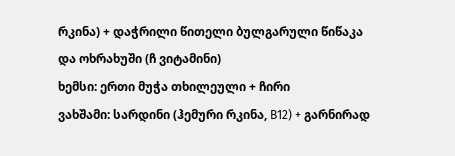რკინა) + დაჭრილი წითელი ბულგარული წიწაკა და ოხრახუში (ჩ ვიტამინი)
ხემსი: ერთი მუჭა თხილეული + ჩირი
ვახშამი: სარდინი (ჰემური რკინა, B12) + გარნირად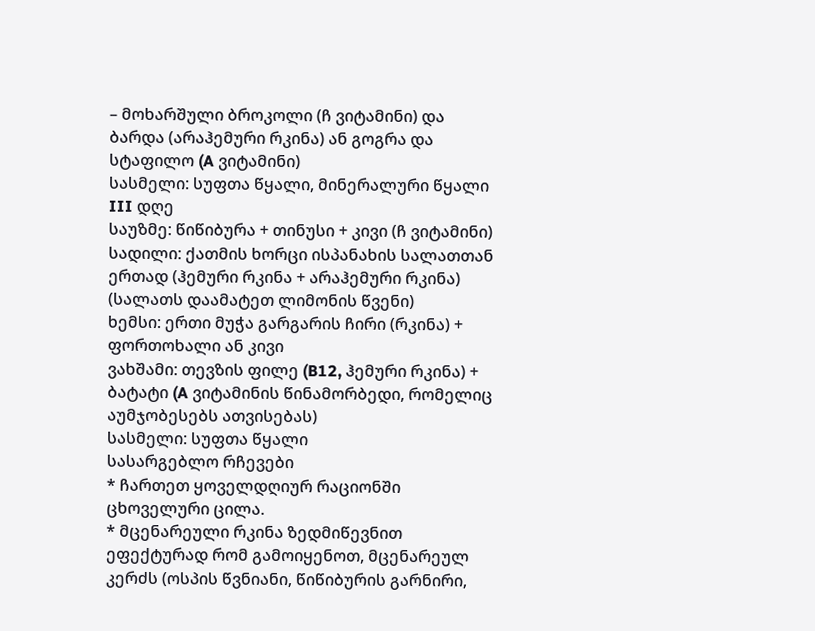– მოხარშული ბროკოლი (ჩ ვიტამინი) და ბარდა (არაჰემური რკინა) ან გოგრა და სტაფილო (A ვიტამინი)
სასმელი: სუფთა წყალი, მინერალური წყალი
III დღე
საუზმე: წიწიბურა + თინუსი + კივი (ჩ ვიტამინი)
სადილი: ქათმის ხორცი ისპანახის სალათთან ერთად (ჰემური რკინა + არაჰემური რკინა) (სალათს დაამატეთ ლიმონის წვენი)
ხემსი: ერთი მუჭა გარგარის ჩირი (რკინა) + ფორთოხალი ან კივი
ვახშამი: თევზის ფილე (B12, ჰემური რკინა) + ბატატი (A ვიტამინის წინამორბედი, რომელიც აუმჯობესებს ათვისებას)
სასმელი: სუფთა წყალი
სასარგებლო რჩევები
* ჩართეთ ყოველდღიურ რაციონში ცხოველური ცილა.
* მცენარეული რკინა ზედმიწევნით ეფექტურად რომ გამოიყენოთ, მცენარეულ კერძს (ოსპის წვნიანი, წიწიბურის გარნირი,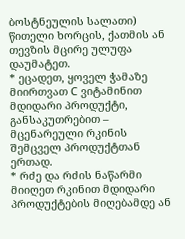ბოსტნეულის სალათი) წითელი ხორცის, ქათმის ან თევზის მცირე ულუფა დაუმატეთ.
* ეცადეთ, ყოველ ჭამაზე მიირთვათ C ვიტამინით მდიდარი პროდუქტი, განსაკუთრებით – მცენარეული რკინის შემცველ პროდუქტთან ერთად.
* რძე და რძის ნაწარმი მიიღეთ რკინით მდიდარი პროდუქტების მიღებამდე ან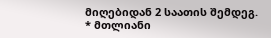მიღებიდან 2 საათის შემდეგ.
* მთლიანი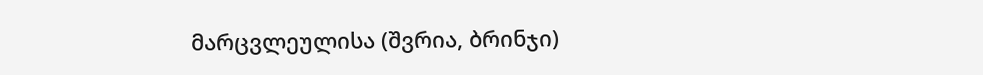მარცვლეულისა (შვრია, ბრინჯი)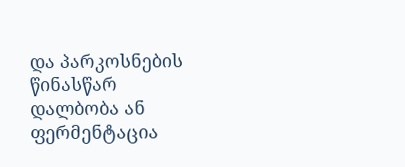და პარკოსნების წინასწარ დალბობა ან ფერმენტაცია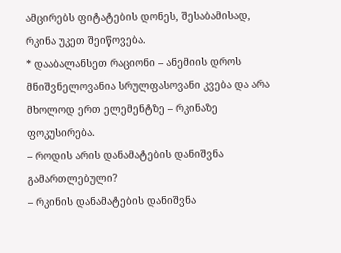ამცირებს ფიტატების დონეს, შესაბამისად, რკინა უკეთ შეიწოვება.
* დააბალანსეთ რაციონი – ანემიის დროს მნიშვნელოვანია სრულფასოვანი კვება და არა მხოლოდ ერთ ელემენტზე – რკინაზე ფოკუსირება.
– როდის არის დანამატების დანიშვნა გამართლებული?
– რკინის დანამატების დანიშვნა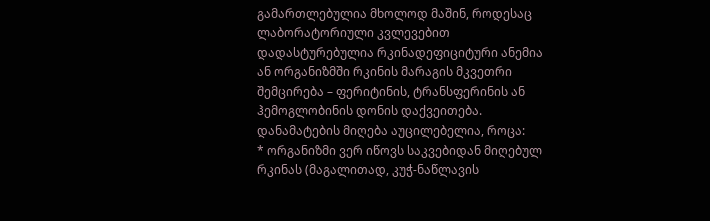გამართლებულია მხოლოდ მაშინ, როდესაც ლაბორატორიული კვლევებით დადასტურებულია რკინადეფიციტური ანემია ან ორგანიზმში რკინის მარაგის მკვეთრი შემცირება – ფერიტინის, ტრანსფერინის ან ჰემოგლობინის დონის დაქვეითება.
დანამატების მიღება აუცილებელია, როცა:
* ორგანიზმი ვერ იწოვს საკვებიდან მიღებულ რკინას (მაგალითად, კუჭ-ნაწლავის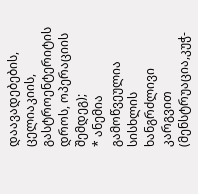დაავადებების, ცელიაკიის, გასტროენტერიტის დროს, ოპერაციის შემდეგ);
* ანემია გამოწვეულია სისხლის ხანგრძლივი კარგვით (მენსტრუაცია,კუჭ-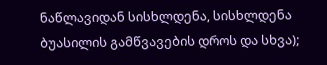ნაწლავიდან სისხლდენა, სისხლდენა ბუასილის გამწვავების დროს და სხვა);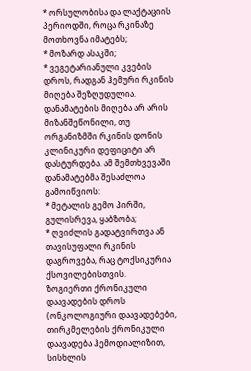* ორსულობისა და ლაქტაციის პერიოდში, როცა რკინაზე მოთხოვნა იმატებს;
* მოზარდ ასაკში;
* ვეგეტარიანული კვების დროს, რადგან ჰემური რკინის მიღება შეზღუდულია.
დანამატების მიღება არ არის მიზანშეწონილი, თუ ორგანიზმში რკინის დონის კლინიკური დეფიციტი არ დასტურდება. ამ შემთხვევაში დანამატებმა შესაძლოა გამოიწვიოს:
* მეტალის გემო პირში, გულისრევა, ყაბზობა;
* ღვიძლის გადატვირთვა ან თავისუფალი რკინის დაგროვება, რაც ტოქსიკურია ქსოვილებისთვის.
ზოგიერთი ქრონიკული დაავადების დროს (ონკოლოგიური დაავადებები, თირკმელების ქრონიკული დაავადება ჰემოდიალიზით, სისხლის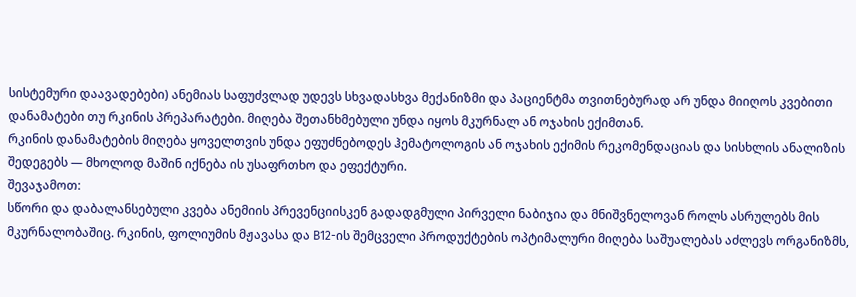სისტემური დაავადებები) ანემიას საფუძვლად უდევს სხვადასხვა მექანიზმი და პაციენტმა თვითნებურად არ უნდა მიიღოს კვებითი დანამატები თუ რკინის პრეპარატები. მიღება შეთანხმებული უნდა იყოს მკურნალ ან ოჯახის ექიმთან.
რკინის დანამატების მიღება ყოველთვის უნდა ეფუძნებოდეს ჰემატოლოგის ან ოჯახის ექიმის რეკომენდაციას და სისხლის ანალიზის შედეგებს — მხოლოდ მაშინ იქნება ის უსაფრთხო და ეფექტური.
შევაჯამოთ:
სწორი და დაბალანსებული კვება ანემიის პრევენციისკენ გადადგმული პირველი ნაბიჯია და მნიშვნელოვან როლს ასრულებს მის მკურნალობაშიც. რკინის, ფოლიუმის მჟავასა და B12-ის შემცველი პროდუქტების ოპტიმალური მიღება საშუალებას აძლევს ორგანიზმს,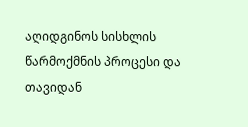აღიდგინოს სისხლის წარმოქმნის პროცესი და თავიდან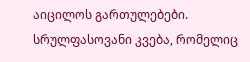აიცილოს გართულებები. სრულფასოვანი კვება, რომელიც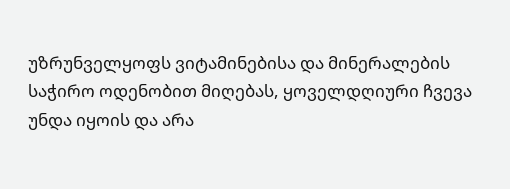უზრუნველყოფს ვიტამინებისა და მინერალების საჭირო ოდენობით მიღებას, ყოველდღიური ჩვევა უნდა იყოის და არა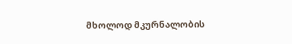მხოლოდ მკურნალობის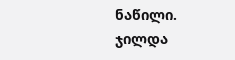ნაწილი.
ჯილდა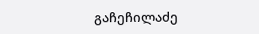გაჩეჩილაძე